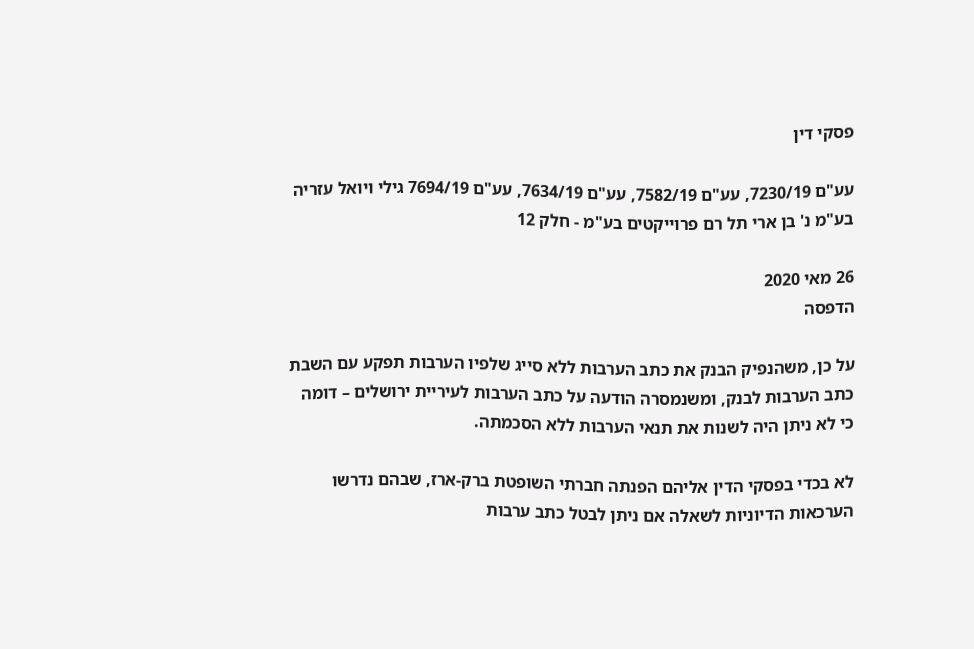פסקי דין

עע"ם 7230/19, עע"ם 7582/19, עע"ם 7634/19, עע"ם 7694/19 גילי ויואל עזריה בע"מ נ' בן ארי תל רם פרוייקטים בע"מ - חלק 12

26 מאי 2020
הדפסה

על כן, משהנפיק הבנק את כתב הערבות ללא סייג שלפיו הערבות תפקע עם השבת כתב הערבות לבנק, ומשנמסרה הודעה על כתב הערבות לעיריית ירושלים – דומה כי לא ניתן היה לשנות את תנאי הערבות ללא הסכמתה.

לא בכדי בפסקי הדין אליהם הפנתה חברתי השופטת ברק-ארז, שבהם נדרשו הערכאות הדיוניות לשאלה אם ניתן לבטל כתב ערבות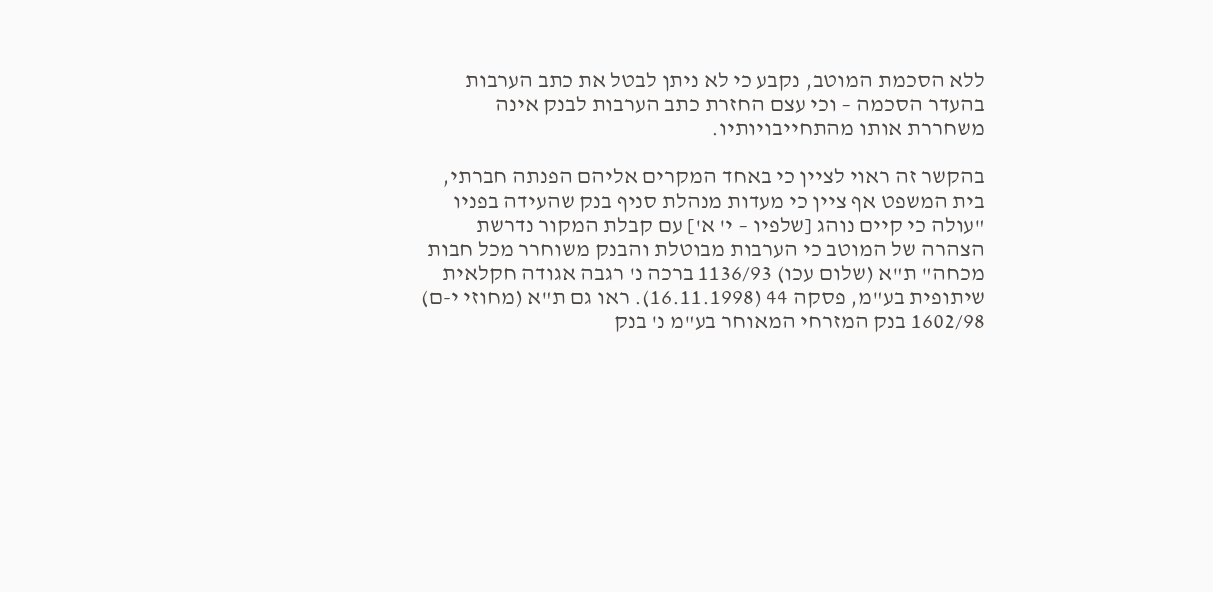ללא הסכמת המוטב, נקבע כי לא ניתן לבטל את כתב הערבות בהעדר הסכמה – וכי עצם החזרת כתב הערבות לבנק אינה משחררת אותו מהתחייבויותיו.

בהקשר זה ראוי לציין כי באחד המקרים אליהם הפנתה חברתי, בית המשפט אף ציין כי מעדות מנהלת סניף בנק שהעידה בפניו "עולה כי קיים נוהג [שלפיו – י' א'] עם קבלת המקור נדרשת הצהרה של המוטב כי הערבות מבוטלת והבנק משוחרר מכל חבות מכחה" ת"א (שלום עכו) 1136/93 ברכה נ' רגבה אגודה חקלאית שיתופית בע"מ, פסקה 44 (16.11.1998). ראו גם ת"א (מחוזי י-ם) 1602/98 בנק המזרחי המאוחר בע"מ נ' בנק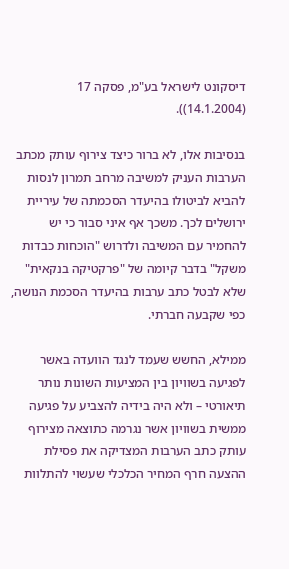דיסקונט לישראל בע"מ, פסקה 17 (14.1.2004)).

בנסיבות אלו, לא ברור כיצד צירוף עותק מכתב הערבות העניק למשיבה מרחב תמרון לנסות להביא לביטולו בהיעדר הסכמתה של עיריית ירושלים לכך. משכך אף איני סבור כי יש להחמיר עם המשיבה ולדרוש "הוכחות כבדות משקל" בדבר קיומה של "פרקטיקה בנקאית" שלא לבטל כתב ערבות בהיעדר הסכמת הנושה, כפי שקבעה חברתי.

ממילא, החשש שעמד לנגד הוועדה באשר לפגיעה בשוויון בין המציעות השונות נותר תיאורטי – ולא היה בידיה להצביע על פגיעה ממשית בשוויון אשר נגרמה כתוצאה מצירוף עותק כתב הערבות המצדיקה את פסילת ההצעה חרף המחיר הכלכלי שעשוי להתלוות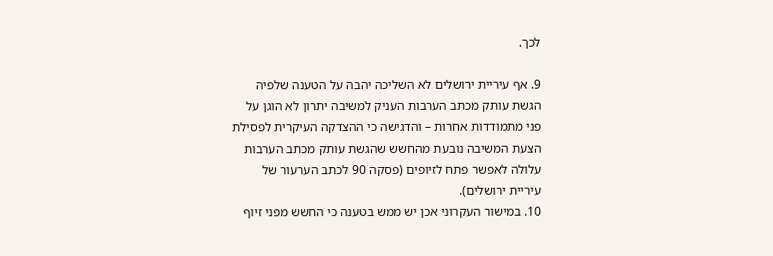לכך.

9. אף עיריית ירושלים לא השליכה יהבה על הטענה שלפיה הגשת עותק מכתב הערבות העניק למשיבה יתרון לא הוגן על פני מתמודדות אחרות – והדגישה כי ההצדקה העיקרית לפסילת הצעת המשיבה נובעת מהחשש שהגשת עותק מכתב הערבות עלולה לאפשר פתח לזיופים (פסקה 90 לכתב הערעור של עיריית ירושלים).
10. במישור העקרוני אכן יש ממש בטענה כי החשש מפני זיוף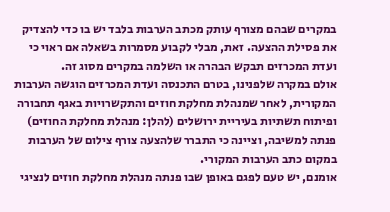במקרים שבהם מצורף עותק מכתב הערבות בלבד יש בו כדי להצדיק את פסילת ההצעה. זאת, מבלי לקבוע מסמרות בשאלה אם ראוי כי ועדת המכרזים תבקש הבהרה או השלמה במקרים מסוג זה.
אולם במקרה שלפנינו, בטרם התכנסה ועדת המכרזים הוגשה הערבות המקורית, לאחר שמנהלת מחלקת חוזים והתקשרויות באגף תחבורה ופיתוח תשתיות בעיריית ירושלים (להלן: מנהלת מחלקת החוזים) פנתה למשיבה, וציינה כי התברר שלהצעה צורף צילום של הערבות במקום כתב הערבות המקורי.
אומנם, יש טעם לפגם באופן שבו פנתה מנהלת מחלקת חוזים לנציגי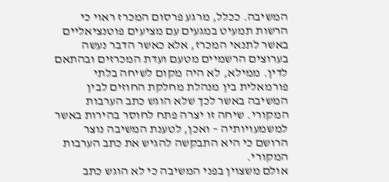המשיבה. ככלל, מרגע פרסום המכרז ראוי כי הרשות תמעיט במגעים עם מציעים פוטנציאליים באשר לתנאי המכרז, אלא כאשר הדבר נעשה בערוצים הרשמיים מטעם ועדת המכרזים ובהתאם לדין. ממילא, לא היה מקום לשיחה בלתי פורמאלית בין מנהלת מחלקת החוזים לבין המשיבה באשר לכך שלא הוגש כתב הערבות המקורי. שיחה זו יצרה פתח לחוסר בהירות באשר למשמעויותיה – ואכן, לטענת המשיבה נוצר הרושם כי היא התבקשה להגיש את כתב הערבות המקורי.
אולם משצוין בפני המשיבה כי לא הוגש כתב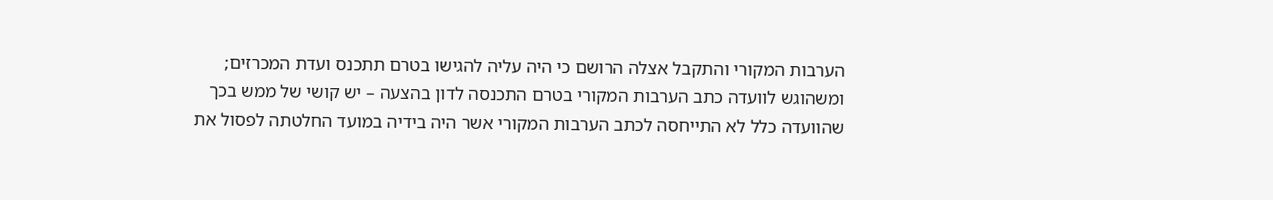הערבות המקורי והתקבל אצלה הרושם כי היה עליה להגישו בטרם תתכנס ועדת המכרזים; ומשהוגש לוועדה כתב הערבות המקורי בטרם התכנסה לדון בהצעה – יש קושי של ממש בכך שהוועדה כלל לא התייחסה לכתב הערבות המקורי אשר היה בידיה במועד החלטתה לפסול את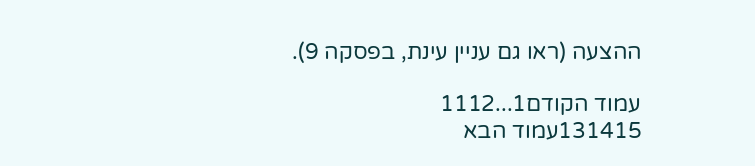ההצעה (ראו גם עניין עינת, בפסקה 9).

עמוד הקודם1...1112
131415עמוד הבא